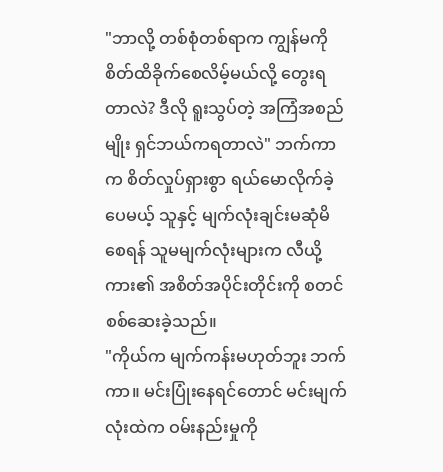"ဘာလို့ တစ်စုံတစ်ရာက ကျွန်မကို စိတ်ထိခိုက်စေလိမ့်မယ်လို့ တွေးရတာလဲ? ဒီလို ရူးသွပ်တဲ့ အကြံအစည်မျိုး ရှင်ဘယ်ကရတာလဲ" ဘက်ကာက စိတ်လှုပ်ရှားစွာ ရယ်မောလိုက်ခဲ့ပေမယ့် သူနှင့် မျက်လုံးချင်းမဆုံမိစေရန် သူမမျက်လုံးများက လီယို့ကား၏ အစိတ်အပိုင်းတိုင်းကို စတင်စစ်ဆေးခဲ့သည်။
"ကိုယ်က မျက်ကန်းမဟုတ်ဘူး ဘက်ကာ။ မင်းပြုံးနေရင်တောင် မင်းမျက်လုံးထဲက ဝမ်းနည်းမှုကို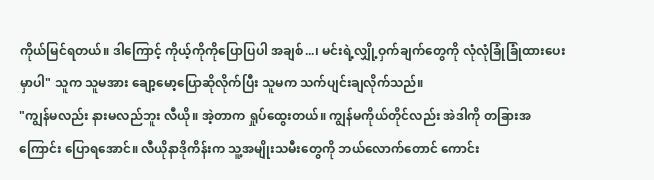ကိုယ်မြင်ရတယ်။ ဒါကြောင့် ကိုယ့်ကိုကိုပြောပြပါ အချစ်...၊ မင်းရဲ့လျှို့ဝှက်ချက်တွေကို လုံလုံခြုံခြုံထားပေးမှာပါ" သူက သူမအား ချော့မော့ပြောဆိုလိုက်ပြီး သူမက သက်ပျင်းချလိုက်သည်။
"ကျွန်မလည်း နားမလည်ဘူး လီယို။ အဲ့တာက ရှုပ်ထွေးတယ်။ ကျွန်မကိုယ်တိုင်လည်း အဲဒါကို တခြားအကြောင်း ပြောရအောင်။ လီယိုနာဒိုကိန်းက သူ့အမျိုးသမီးတွေကို ဘယ်လောက်တောင် ကောင်း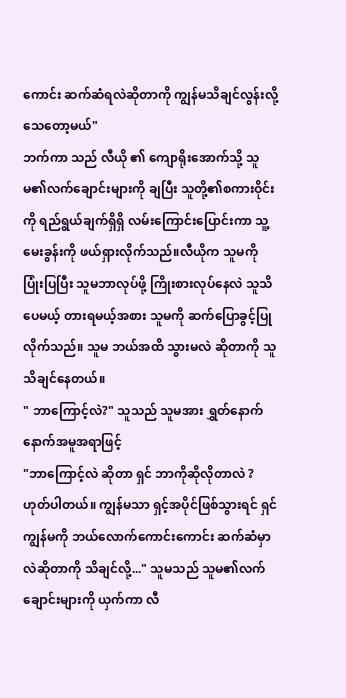ကောင်း ဆက်ဆံရလဲဆိုတာကို ကျွန်မသိချင်လွန်းလို့ သေတော့မယ်"
ဘက်ကာ သည် လီယို ၏ ကျောရိုးအောက်သို့ သူမ၏လက်ချောင်းများကို ချပြီး သူတို့၏စကားဝိုင်းကို ရည်ရွယ်ချက်ရှိရှိ လမ်းကြောင်းပြောင်းကာ သူ့မေးခွန်းကို ဖယ်ရှားလိုက်သည်။လီယိုက သူမကို ပြုံးပြပြီး သူမဘာလုပ်ဖို့ ကြိုးစားလုပ်နေလဲ သူသိပေမယ့် တားရမယ့်အစား သူမကို ဆက်ပြောခွင့်ပြုလိုက်သည်။ သူမ ဘယ်အထိ သွားမလဲ ဆိုတာကို သူသိချင်နေတယ်။
" ဘာကြောင့်လဲ?" သူသည် သူမအား ရွှတ်နောက်နောက်အမူအရာဖြင့်
"ဘာကြောင့်လဲ ဆိုတာ ရှင် ဘာကိုဆိုလိုတာလဲ ? ဟုတ်ပါတယ်။ ကျွန်မသာ ရှင့်အပိုင်ဖြစ်သွားရင် ရှင် ကျွန်မကို ဘယ်လောက်ကောင်းကောင်း ဆက်ဆံမှာလဲဆိုတာကို သိချင်လို့..." သူမသည် သူမ၏လက်ချောင်းများကို ယှက်ကာ လီ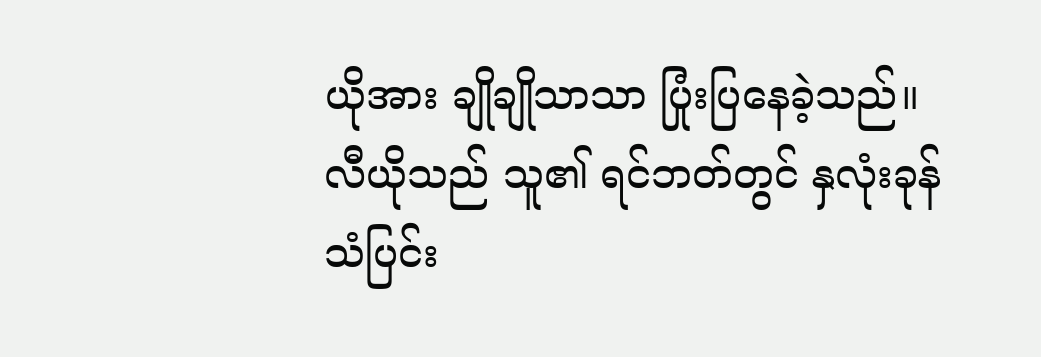ယိုအား ချိုချိုသာသာ ပြုံးပြနေခဲ့သည်။ လီယိုသည် သူ၏ ရင်ဘတ်တွင် နှလုံးခုန်သံပြင်း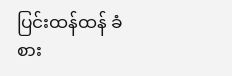ပြင်းထန်ထန် ခံစား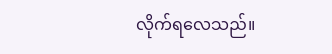လိုက်ရလေသည်။